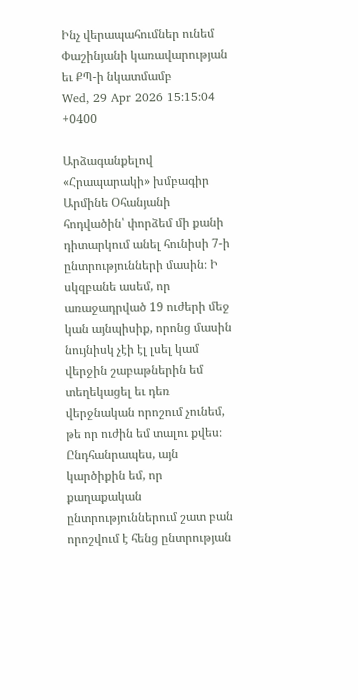Ինչ վերապահումներ ունեմ Փաշինյանի կառավարության եւ ՔՊ-ի նկատմամբ
Wed, 29 Apr 2026 15:15:04 +0400

Արձագանքելով «Հրապարակի» խմբագիր Արմինե Օհանյանի հոդվածին՝ փորձեմ մի քանի դիտարկում անել հունիսի 7-ի ընտրությունների մասին։ Ի սկզբանե ասեմ, որ առաջադրված 19 ուժերի մեջ կան այնպիսիք, որոնց մասին նույնիսկ չէի էլ լսել կամ վերջին շաբաթներին եմ տեղեկացել եւ դեռ վերջնական որոշում չունեմ, թե որ ուժին եմ տալու քվես։ Ընդհանրապես, այն կարծիքին եմ, որ քաղաքական ընտրություններում շատ բան որոշվում է հենց ընտրության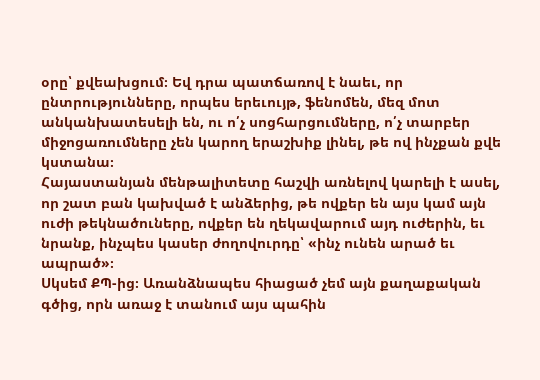օրը՝ քվեախցում։ Եվ դրա պատճառով է նաեւ, որ ընտրությունները, որպես երեւույթ, ֆենոմեն, մեզ մոտ անկանխատեսելի են, ու ո՛չ սոցհարցումները, ո՛չ տարբեր միջոցառումները չեն կարող երաշխիք լինել, թե ով ինչքան քվե կստանա։
Հայաստանյան մենթալիտետը հաշվի առնելով կարելի է ասել, որ շատ բան կախված է անձերից, թե ովքեր են այս կամ այն ուժի թեկնածուները, ովքեր են ղեկավարում այդ ուժերին, եւ նրանք, ինչպես կասեր ժողովուրդը՝ «ինչ ունեն արած եւ ապրած»։
Սկսեմ ՔՊ-ից։ Առանձնապես հիացած չեմ այն քաղաքական գծից, որն առաջ է տանում այս պահին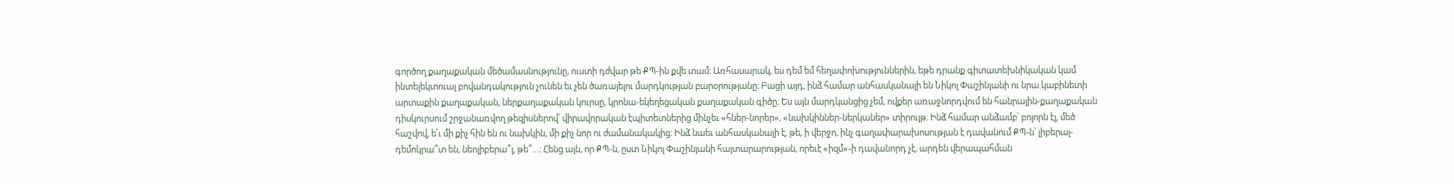գործող քաղաքական մեծամասնությունը, ուստի դժվար թե ՔՊ-ին քվե տամ։ Առհասարակ, ես դեմ եմ հեղափոխություններին, եթե դրանք գիտատեխնիկական կամ ինտելեկտուալ բովանդակություն չունեն եւ չեն ծառայելու մարդկության բարօրությանը։ Բացի այդ, ինձ համար անհասկանալի են Նիկոլ Փաշինյանի ու նրա կաբինետի արտաքին քաղաքական, ներքաղաքական կուրսը, կրոնա-եկեղեցական քաղաքական գիծը։ Ես այն մարդկանցից չեմ, ովքեր առաջնորդվում են հանրային-քաղաքական դիսկուրսում շրջանառվող թեզիսներով՝ վիրավորական էպիտետներից մինչեւ «հներ-նորեր», «նախկիններ-ներկաներ» տիրույթ։ Ինձ համար անձամբ՝ բոլորն էլ, մեծ հաշվով, ե՛ւ մի քիչ հին են ու նախկին, մի քիչ նոր ու ժամանակակից։ Ինձ նաեւ անհասկանալի է, թե, ի վերջո, ինչ գաղափարախոսության է դավանում ՔՊ-ն՝ լիբերալ-դեմոկրա՞տ են, նեոլիբերա՞լ, թե՞…։ Հենց այն, որ ՔՊ-ն, ըստ Նիկոլ Փաշինյանի հայտարարության, որեւէ «իզմ»-ի դավանորդ չէ, արդեն վերապահման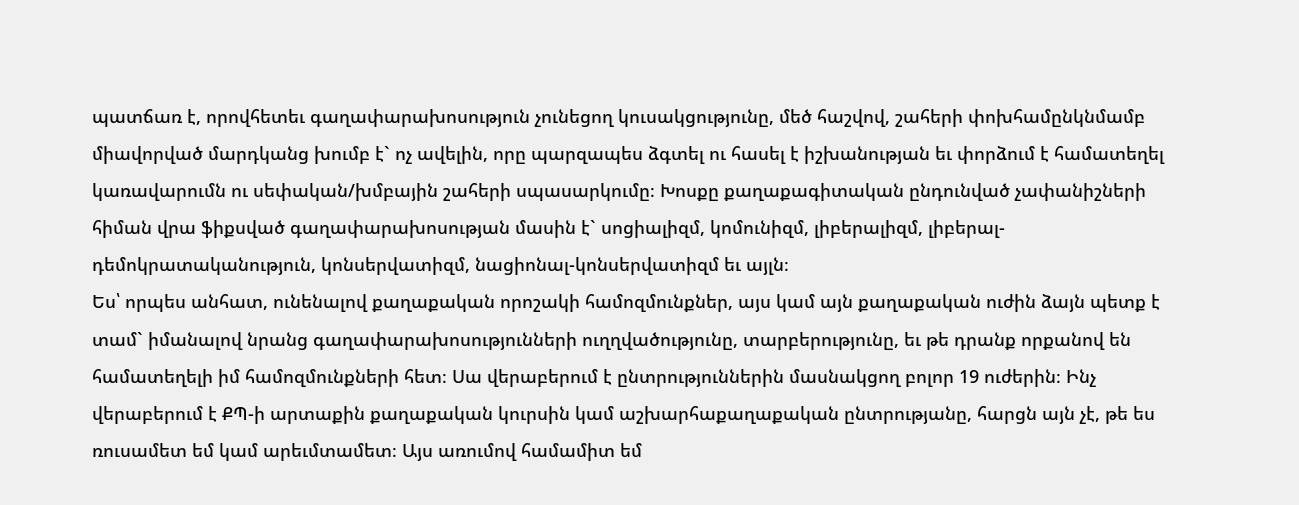պատճառ է, որովհետեւ գաղափարախոսություն չունեցող կուսակցությունը, մեծ հաշվով, շահերի փոխհամընկնմամբ միավորված մարդկանց խումբ է` ոչ ավելին, որը պարզապես ձգտել ու հասել է իշխանության եւ փորձում է համատեղել կառավարումն ու սեփական/խմբային շահերի սպասարկումը։ Խոսքը քաղաքագիտական ընդունված չափանիշների հիման վրա ֆիքսված գաղափարախոսության մասին է` սոցիալիզմ, կոմունիզմ, լիբերալիզմ, լիբերալ-դեմոկրատականություն, կոնսերվատիզմ, նացիոնալ-կոնսերվատիզմ եւ այլն։
Ես՝ որպես անհատ, ունենալով քաղաքական որոշակի համոզմունքներ, այս կամ այն քաղաքական ուժին ձայն պետք է տամ` իմանալով նրանց գաղափարախոսությունների ուղղվածությունը, տարբերությունը, եւ թե դրանք որքանով են համատեղելի իմ համոզմունքների հետ։ Սա վերաբերում է ընտրություններին մասնակցող բոլոր 19 ուժերին։ Ինչ վերաբերում է ՔՊ-ի արտաքին քաղաքական կուրսին կամ աշխարհաքաղաքական ընտրությանը, հարցն այն չէ, թե ես ռուսամետ եմ կամ արեւմտամետ։ Այս առումով համամիտ եմ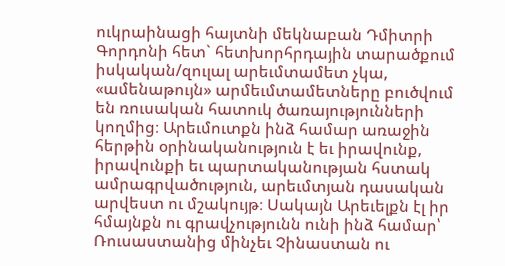ուկրաինացի հայտնի մեկնաբան Դմիտրի Գորդոնի հետ` հետխորհրդային տարածքում իսկական/զուլալ արեւմտամետ չկա, «ամենաթույն» արմեւմտամետները բուծվում են ռուսական հատուկ ծառայությունների կողմից։ Արեւմուտքն ինձ համար առաջին հերթին օրինականություն է եւ իրավունք, իրավունքի եւ պարտականության հստակ ամրագրվածություն, արեւմտյան դասական արվեստ ու մշակույթ։ Սակայն Արեւելքն էլ իր հմայնքն ու գրավչությունն ունի ինձ համար՝ Ռուսաստանից մինչեւ Չինաստան ու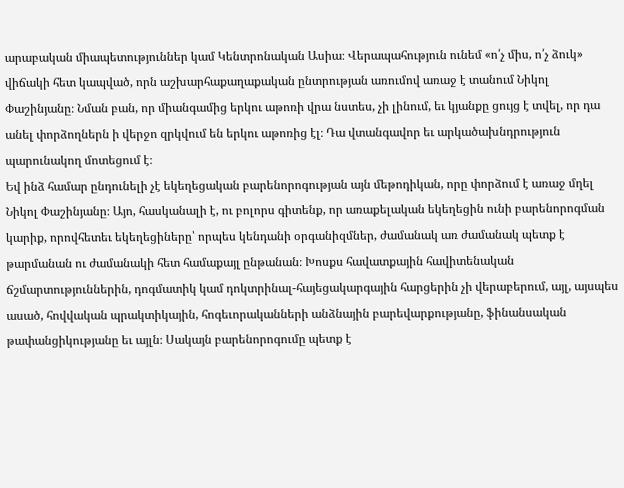արաբական միապետություններ կամ Կենտրոնական Ասիա։ Վերապահություն ունեմ «ո՛չ միս, ո՛չ ձուկ» վիճակի հետ կապված, որն աշխարհաքաղաքական ընտրության առումով առաջ է տանում Նիկոլ Փաշինյանը։ Նման բան, որ միանգամից երկու աթոռի վրա նստես, չի լինում, եւ կյանքը ցույց է տվել, որ դա անել փորձողներն ի վերջո զրկվում են երկու աթոռից էլ։ Դա վտանգավոր եւ արկածախնդրություն պարունակող մոտեցում է։
Եվ ինձ համար ընդունելի չէ եկեղեցական բարենորոգության այն մեթոդիկան, որը փորձում է առաջ մղել Նիկոլ Փաշինյանը։ Այո, հասկանալի է, ու բոլորս գիտենք, որ առաքելական եկեղեցին ունի բարենորոգման կարիք, որովհետեւ եկեղեցիները՝ որպես կենդանի օրգանիզմներ, ժամանակ առ ժամանակ պետք է թարմանան ու ժամանակի հետ համաքայլ ընթանան։ Խոսքս հավատքային հավիտենական ճշմարտություններին, դոգմատիկ կամ դոկտրինալ-հայեցակարգային հարցերին չի վերաբերում, այլ, այսպես ասած, հովվական պրակտիկային, հոգեւորականների անձնային բարեվարքությանը, ֆինանսական թափանցիկությանը եւ այլն։ Սակայն բարենորոգումը պետք է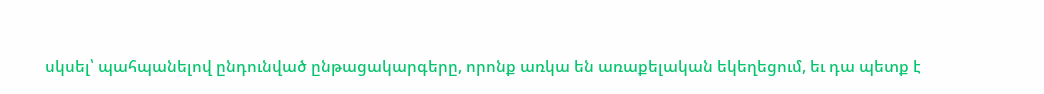սկսել՝ պահպանելով ընդունված ընթացակարգերը, որոնք առկա են առաքելական եկեղեցում, եւ դա պետք է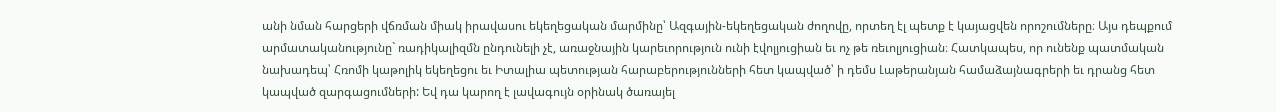անի նման հարցերի վճռման միակ իրավասու եկեղեցական մարմինը՝ Ազգային-եկեղեցական ժողովը, որտեղ էլ պետք է կայացվեն որոշումները։ Այս դեպքում արմատականությունը` ռադիկալիզմն ընդունելի չէ, առաջնային կարեւորություն ունի էվոլյուցիան եւ ոչ թե ռեւոլյուցիան։ Հատկապես, որ ունենք պատմական նախադեպ՝ Հռոմի կաթոլիկ եկեղեցու եւ Իտալիա պետության հարաբերությունների հետ կապված՝ ի դեմս Լաթերանյան համաձայնագրերի եւ դրանց հետ կապված զարգացումների: Եվ դա կարող է լավագույն օրինակ ծառայել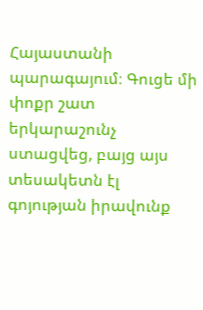Հայաստանի պարագայում։ Գուցե մի փոքր շատ երկարաշունչ ստացվեց, բայց այս տեսակետն էլ գոյության իրավունք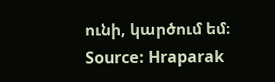ունի, կարծում եմ։
Source: Hraparak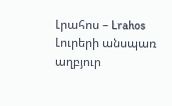Լրահոս – Lrahos Լուրերի անսպառ աղբյուր